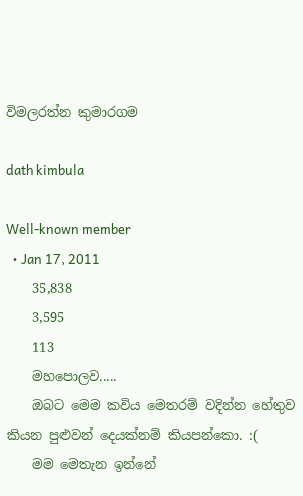විමලරත්න කුමාරගම

dath kimbula

Well-known member
  • Jan 17, 2011
    35,838
    3,595
    113
    මහපොලව.....
    ඔබට මෙම කවිය මෙතරම් වදින්න හේතුව කියන පුළුවන් දෙයක්නම් කියපන්කො. :(
    මම මෙතැන ඉන්නේ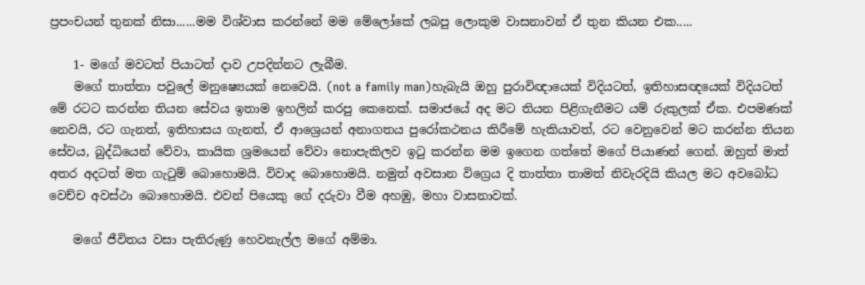ප්‍රපංචයන් තුනක් නිසා......මම විශ්වාස කරන්නේ මම මේලෝකේ ලබපු ලොකුම වාසනාවන් ඒ තුන කියන එක.....

    1- මගේ මවටත් පියාටත් දාව උපදින්නට ලැබීම.
    මගේ තාත්තා පවුලේ මනුෂ්‍යෙයක් නෙවෙයි. (not a family man)හැබැයි ඔහු පුරාවිඥායෙක් විදියටත්, ඉතිහාසඥයෙක් විදියටත් මේ රටට කරන්න තියන සේවය ඉතාම ඉහලින් කරපු කෙනෙක්. සමාජයේ අද මට තියන පිළිගැනීමට යම් රුකුලක් ඒක. එපමණක් නෙවයි, රට ගැනත්, ඉතිහාසය ගැනත්, ඒ ආශ්‍රෙයන් අනාගතය පුරෝකථනය කිරීමේ හැකියාවත්, රට වෙනුවෙන් මට කරන්න තියන සේවය, බුද්ධියෙන් වේවා, කායික ශ්‍රමයෙන් වේවා නොපැකිලව ඉටු කරන්න මම ඉගෙන ගත්තේ මගේ පියාණන් ගෙන්. ඔහුත් මාත් අතර අදටත් මත ගැටුම් බොහොමයි. විවාද බොහොමයි. නමුත් අවසාන විග්‍රෙය දි තාත්තා තාමත් නිවැරදියි කියල මට අවබෝධ වෙච්ච අවස්ථා බොහොමයි. එවන් පියෙකු ගේ දරුවා වීම අහඹු, මහා වාසනාවක්.

    මගේ ජීවිතය වසා පැතිරුණු හෙවනැල්ල මගේ අම්මා.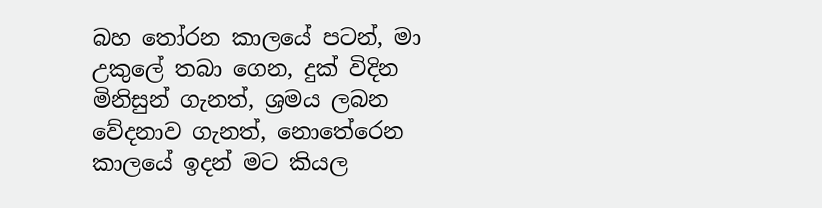බහ තෝරන කාලයේ පටන්, මා උකුලේ තබා ගෙන, දුක් විදින මිනිසුන් ගැනත්, ශ්‍රමය ලබන වේදනාව ගැනත්, නොතේරෙන කාලයේ ඉදන් මට කියල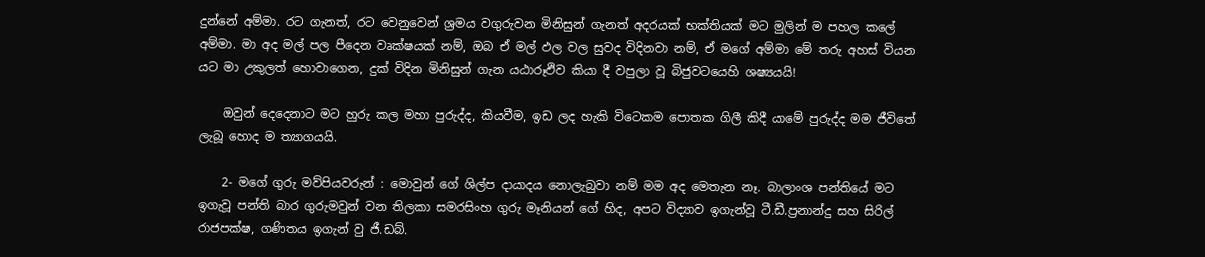දුන්නේ අම්මා. රට ගැනත්, රට වෙනුවෙන් ශ්‍රමය වගුරුවන මිනිසුන් ගැනත් අදරයක් භක්තියක් මට මුලින් ම පහල කලේ අම්මා. මා අද මල් පල පීදෙන වෘක්ෂයක් නම්, ඔබ ඒ මල් ඵල වල සුවද විදිනවා නම්, ඒ මගේ අම්මා මේ තරු අහස් වියන යට මා උකුලත් හොවාගෙන, දුක් විදින මිනිසුන් ගැන යඨාරූඵිව කියා දී වපුලා වූ බිජුවටයෙහි ශෂ්‍යයයි!

    ඔවුන් දෙදෙනාට මට හුරු කල මහා පුරුද්ද, කියවීම, ඉඩ ලද හැකි විටෙකම පොතක ගිලී කිදී යාමේ පුරුද්ද මම ජීවිතේ ලැබූ හොද ම ත්‍යාගයයි.

    2- මගේ ගුරු මව්පියවරුන් : මොවුන් ගේ ශිල්ප දායාදය නොලැබුවා නම් මම අද මෙතැන නෑ. බාලාංශ පන්තියේ මට ඉගැවූ පන්ති බාර ගුරුමවුන් වන තිලකා සමරසිංහ ගුරු මෑනියන් ගේ හිද, අපට විද්‍යාව ඉගැන්වූ ටී.ඩී.ප්‍රනාන්දු සහ සිරිල් රාජපක්ෂ, ගණිතය ඉගැන් වු ජී.ඩබ්.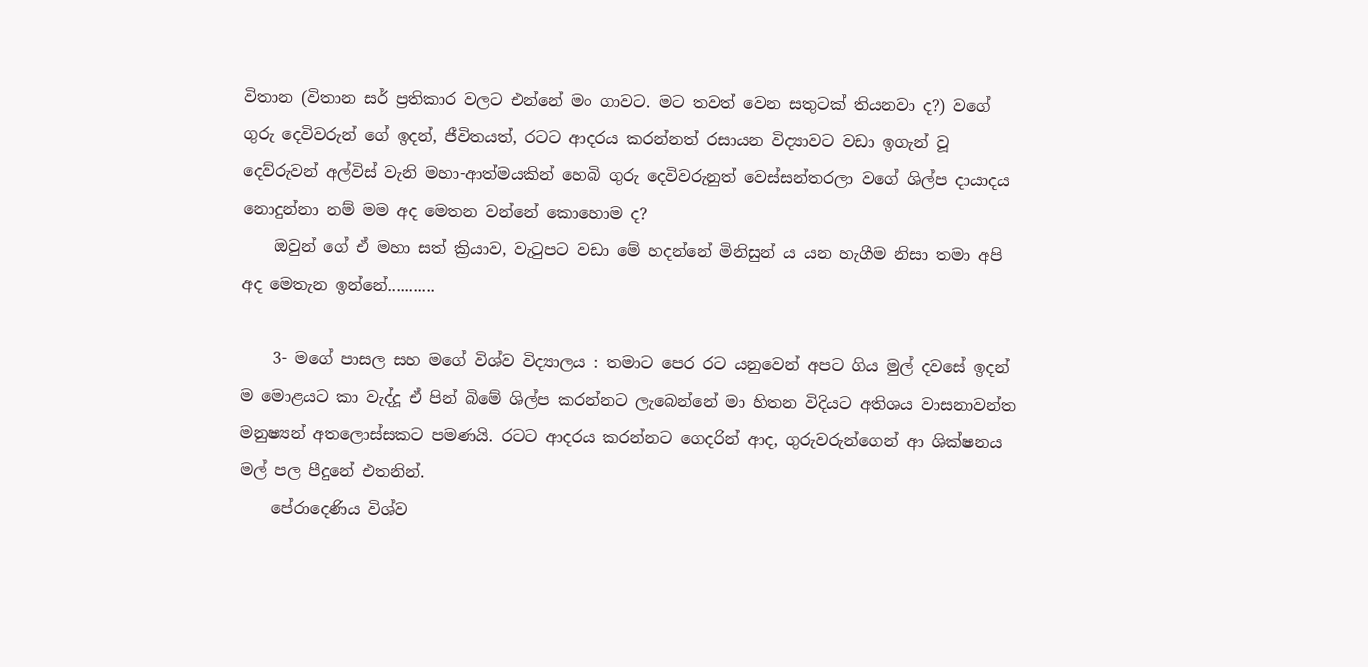විතාන (විතාන සර් ප්‍රතිකාර වලට එන්නේ මං ගාවට. මට තවත් වෙන සතුටක් තියනවා ද?) වගේ ගුරු දෙවිවරුන් ගේ ඉදන්, ජීවිතයත්, රටට ආදරය කරන්නත් රසායන විද්‍යාවට වඩා ඉගැන් වූ දෙව්රුවන් අල්විස් වැනි මහා-ආත්මයකින් හෙබි ගුරු දෙවිවරුනුත් වෙස්සන්තරලා වගේ ශිල්ප දායාදය නොදුන්නා නම් මම අද මෙතන වන්නේ කොහොම ද?
    ඔවුන් ගේ ඒ මහා සත් ක්‍රියාව, වැටුපට වඩා මේ හදන්නේ මිනිසුන් ය යන හැගීම නිසා තමා අපි අද මෙතැන ඉන්නේ...........

    3- මගේ පාසල සහ මගේ විශ්ව විද්‍යාලය : තමාට පෙර රට යනුවෙන් අපට ගිය මුල් දවසේ ඉදන් ම මොළයට කා වැද්දූ ඒ පින් බිමේ ශිල්ප කරන්නට ලැබෙන්නේ මා හිතන විදියට අතිශය වාසනාවන්ත මනුෂ්‍යන් අතලොස්සකට පමණයි. රටට ආදරය කරන්නට ගෙදරින් ආද, ගුරුවරුන්ගෙන් ආ ශික්ෂනය මල් පල පීදුනේ එතනින්.
    පේරාදෙණිය විශ්ව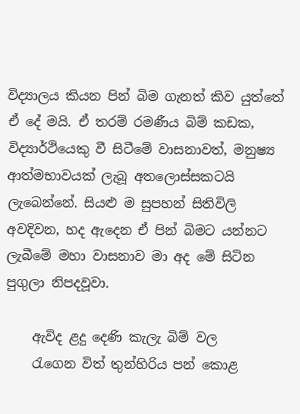විද්‍යාලය කියන පින් බිම ගැනත් කිව යුත්තේ ඒ දේ මයි. ඒ තරම් රමණීය බිම් කඩක, විද්‍යාර්ථියෙකු වී සිටීමේ වාසනාවත්, මනුෂ්‍ය ආත්මභාවයක් ලැබූ අතලොස්සකටයි ලැබෙන්නේ. සියළු ම සුපහන් සිතිවිලි අවදිවන, හද ඇදෙන ඒ පින් බිමට යන්නට ලැබීමේ මහා වාසනාව මා අද මේ සිටින පුගුලා නිපදවූවා.

    ඇවිද ළදු දෙණි කැලැ බිම් වල
    රැගෙන විත් තුන්හිරිය පන් කොළ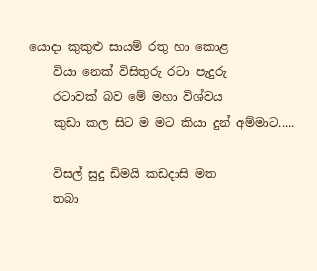යොදා කුකුළු සායම් රතු හා කොළ
    වියා නෙක් විසිතුරු රටා පැදුරු
    රටාවක් බව මේ මහා විශ්වය
    කුඩා කල සිට ම මට කියා දුන් අම්මාට.....

    විසල් සුදු ඩිමයි කඩදාසි මත
    තබා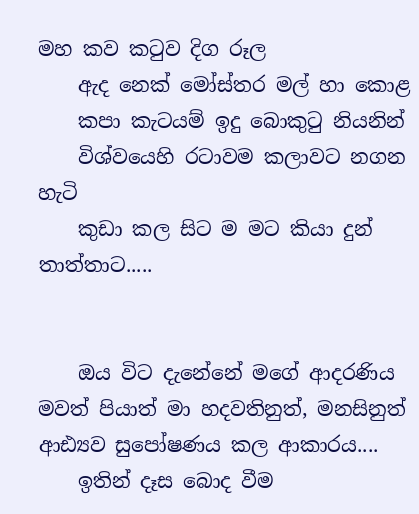මහ කව කටුව දිග රූල
    ඇද නෙක් මෝස්තර මල් හා කොළ
    කපා කැටයම් ඉදු බොකුටු නියනින්
    විශ්වයෙහි රටාවම කලාවට නගන හැටි
    කුඩා කල සිට ම මට කියා දුන් තාත්තාට.....


    ඔය විට දැනේනේ මගේ ආදරණිය මවත් පියාත් මා හදවතිනුත්, මනසිනුත් ආඪ්‍යව සුපෝෂණය කල ආකාරය....
    ඉතින් දෑස බොද වීම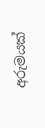අරුමයක්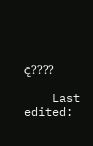ද????

    Last edited: